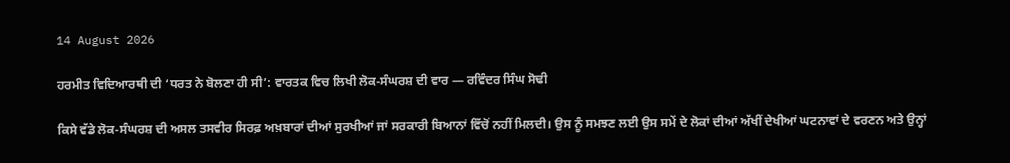14 August 2026

ਹਰਮੀਤ ਵਿਦਿਆਰਥੀ ਦੀ ‘ਧਰਤ ਨੇ ਬੋਲਣਾ ਹੀ ਸੀ’: ਵਾਰਤਕ ਵਿਚ ਲਿਖੀ ਲੋਕ-ਸੰਘਰਸ਼ ਦੀ ਵਾਰ — ਰਵਿੰਦਰ ਸਿੰਘ ਸੋਢੀ

ਕਿਸੇ ਵੱਡੇ ਲੋਕ-ਸੰਘਰਸ਼ ਦੀ ਅਸਲ ਤਸਵੀਰ ਸਿਰਫ਼ ਅਖ਼ਬਾਰਾਂ ਦੀਆਂ ਸੁਰਖੀਆਂ ਜਾਂ ਸਰਕਾਰੀ ਬਿਆਨਾਂ ਵਿੱਚੋਂ ਨਹੀਂ ਮਿਲਦੀ। ਉਸ ਨੂੰ ਸਮਝਣ ਲਈ ਉਸ ਸਮੇਂ ਦੇ ਲੋਕਾਂ ਦੀਆਂ ਅੱਖੀਂ ਦੇਖੀਆਂ ਘਟਨਾਵਾਂ ਦੇ ਵਰਣਨ ਅਤੇ ਉਨ੍ਹਾਂ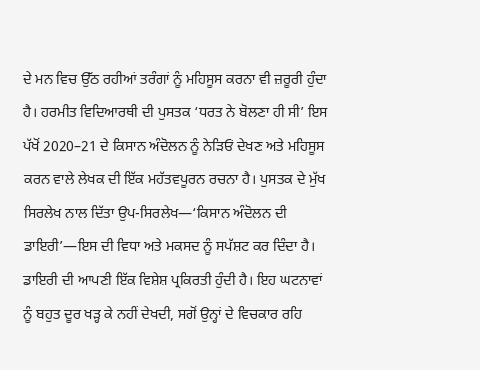ਦੇ ਮਨ ਵਿਚ ਉੱਠ ਰਹੀਆਂ ਤਰੰਗਾਂ ਨੂੰ ਮਹਿਸੂਸ ਕਰਨਾ ਵੀ ਜ਼ਰੂਰੀ ਹੁੰਦਾ ਹੈ। ਹਰਮੀਤ ਵਿਦਿਆਰਥੀ ਦੀ ਪੁਸਤਕ ‘ਧਰਤ ਨੇ ਬੋਲਣਾ ਹੀ ਸੀ’ ਇਸ ਪੱਖੋਂ 2020–21 ਦੇ ਕਿਸਾਨ ਅੰਦੋਲਨ ਨੂੰ ਨੇੜਿਓਂ ਦੇਖਣ ਅਤੇ ਮਹਿਸੂਸ ਕਰਨ ਵਾਲੇ ਲੇਖਕ ਦੀ ਇੱਕ ਮਹੱਤਵਪੂਰਨ ਰਚਨਾ ਹੈ। ਪੁਸਤਕ ਦੇ ਮੁੱਖ ਸਿਰਲੇਖ ਨਾਲ ਦਿੱਤਾ ਉਪ-ਸਿਰਲੇਖ—‘ਕਿਸਾਨ ਅੰਦੋਲਨ ਦੀ ਡਾਇਰੀ’—ਇਸ ਦੀ ਵਿਧਾ ਅਤੇ ਮਕਸਦ ਨੂੰ ਸਪੱਸ਼ਟ ਕਰ ਦਿੰਦਾ ਹੈ।
ਡਾਇਰੀ ਦੀ ਆਪਣੀ ਇੱਕ ਵਿਸ਼ੇਸ਼ ਪ੍ਰਕਿਰਤੀ ਹੁੰਦੀ ਹੈ। ਇਹ ਘਟਨਾਵਾਂ ਨੂੰ ਬਹੁਤ ਦੂਰ ਖੜ੍ਹ ਕੇ ਨਹੀਂ ਦੇਖਦੀ, ਸਗੋਂ ਉਨ੍ਹਾਂ ਦੇ ਵਿਚਕਾਰ ਰਹਿ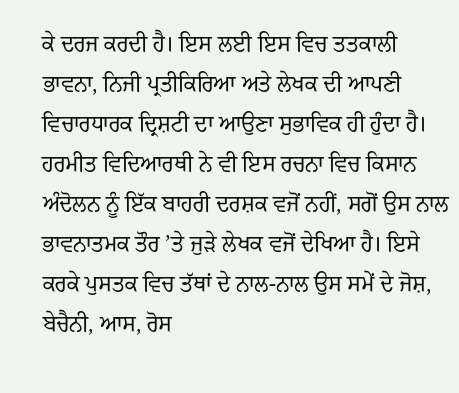ਕੇ ਦਰਜ ਕਰਦੀ ਹੈ। ਇਸ ਲਈ ਇਸ ਵਿਚ ਤਤਕਾਲੀ ਭਾਵਨਾ, ਨਿਜੀ ਪ੍ਰਤੀਕਿਰਿਆ ਅਤੇ ਲੇਖਕ ਦੀ ਆਪਣੀ ਵਿਚਾਰਧਾਰਕ ਦ੍ਰਿਸ਼ਟੀ ਦਾ ਆਉਣਾ ਸੁਭਾਵਿਕ ਹੀ ਹੁੰਦਾ ਹੈ। ਹਰਮੀਤ ਵਿਦਿਆਰਥੀ ਨੇ ਵੀ ਇਸ ਰਚਨਾ ਵਿਚ ਕਿਸਾਨ ਅੰਦੋਲਨ ਨੂੰ ਇੱਕ ਬਾਹਰੀ ਦਰਸ਼ਕ ਵਜੋਂ ਨਹੀਂ, ਸਗੋਂ ਉਸ ਨਾਲ ਭਾਵਨਾਤਮਕ ਤੌਰ ’ਤੇ ਜੁੜੇ ਲੇਖਕ ਵਜੋਂ ਦੇਖਿਆ ਹੈ। ਇਸੇ ਕਰਕੇ ਪੁਸਤਕ ਵਿਚ ਤੱਥਾਂ ਦੇ ਨਾਲ-ਨਾਲ ਉਸ ਸਮੇਂ ਦੇ ਜੋਸ਼, ਬੇਚੈਨੀ, ਆਸ, ਰੋਸ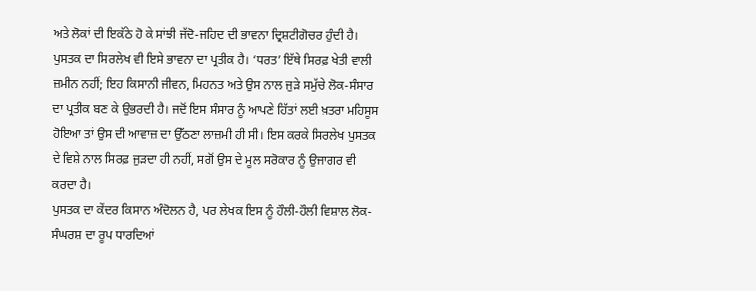ਅਤੇ ਲੋਕਾਂ ਦੀ ਇਕੱਠੇ ਹੋ ਕੇ ਸਾਂਝੀ ਜੱਦੋ-ਜਹਿਦ ਦੀ ਭਾਵਨਾ ਦ੍ਰਿਸ਼ਟੀਗੋਚਰ ਹੁੰਦੀ ਹੈ।
ਪੁਸਤਕ ਦਾ ਸਿਰਲੇਖ ਵੀ ਇਸੇ ਭਾਵਨਾ ਦਾ ਪ੍ਰਤੀਕ ਹੈ। ‘ਧਰਤ’ ਇੱਥੇ ਸਿਰਫ਼ ਖੇਤੀ ਵਾਲੀ ਜ਼ਮੀਨ ਨਹੀਂ; ਇਹ ਕਿਸਾਨੀ ਜੀਵਨ, ਮਿਹਨਤ ਅਤੇ ਉਸ ਨਾਲ ਜੁੜੇ ਸਮੁੱਚੇ ਲੋਕ-ਸੰਸਾਰ ਦਾ ਪ੍ਰਤੀਕ ਬਣ ਕੇ ਉਭਰਦੀ ਹੈ। ਜਦੋਂ ਇਸ ਸੰਸਾਰ ਨੂੰ ਆਪਣੇ ਹਿੱਤਾਂ ਲਈ ਖ਼ਤਰਾ ਮਹਿਸੂਸ ਹੋਇਆ ਤਾਂ ਉਸ ਦੀ ਆਵਾਜ਼ ਦਾ ਉੱਠਣਾ ਲਾਜ਼ਮੀ ਹੀ ਸੀ। ਇਸ ਕਰਕੇ ਸਿਰਲੇਖ ਪੁਸਤਕ ਦੇ ਵਿਸ਼ੇ ਨਾਲ ਸਿਰਫ਼ ਜੁੜਦਾ ਹੀ ਨਹੀਂ, ਸਗੋਂ ਉਸ ਦੇ ਮੂਲ ਸਰੋਕਾਰ ਨੂੰ ਉਜਾਗਰ ਵੀ ਕਰਦਾ ਹੈ।
ਪੁਸਤਕ ਦਾ ਕੇਂਦਰ ਕਿਸਾਨ ਅੰਦੋਲਨ ਹੈ, ਪਰ ਲੇਖਕ ਇਸ ਨੂੰ ਹੌਲੀ-ਹੌਲੀ ਵਿਸ਼ਾਲ ਲੋਕ-ਸੰਘਰਸ਼ ਦਾ ਰੂਪ ਧਾਰਦਿਆਂ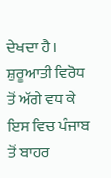ਦੇਖਦਾ ਹੈ। ਸ਼ੁਰੂਆਤੀ ਵਿਰੋਧ ਤੋਂ ਅੱਗੇ ਵਧ ਕੇ ਇਸ ਵਿਚ ਪੰਜਾਬ ਤੋਂ ਬਾਹਰ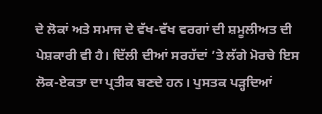ਦੇ ਲੋਕਾਂ ਅਤੇ ਸਮਾਜ ਦੇ ਵੱਖ-ਵੱਖ ਵਰਗਾਂ ਦੀ ਸ਼ਮੂਲੀਅਤ ਦੀ ਪੇਸ਼ਕਾਰੀ ਵੀ ਹੈ। ਦਿੱਲੀ ਦੀਆਂ ਸਰਹੱਦਾਂ ’ਤੇ ਲੱਗੇ ਮੋਰਚੇ ਇਸ ਲੋਕ-ਏਕਤਾ ਦਾ ਪ੍ਰਤੀਕ ਬਣਦੇ ਹਨ। ਪੁਸਤਕ ਪੜ੍ਹਦਿਆਂ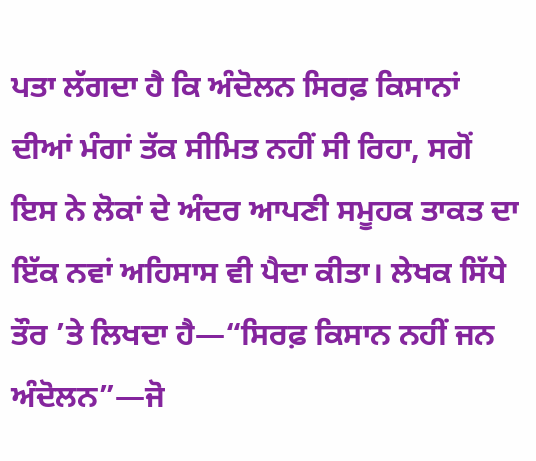ਪਤਾ ਲੱਗਦਾ ਹੈ ਕਿ ਅੰਦੋਲਨ ਸਿਰਫ਼ ਕਿਸਾਨਾਂ ਦੀਆਂ ਮੰਗਾਂ ਤੱਕ ਸੀਮਿਤ ਨਹੀਂ ਸੀ ਰਿਹਾ, ਸਗੋਂ ਇਸ ਨੇ ਲੋਕਾਂ ਦੇ ਅੰਦਰ ਆਪਣੀ ਸਮੂਹਕ ਤਾਕਤ ਦਾ ਇੱਕ ਨਵਾਂ ਅਹਿਸਾਸ ਵੀ ਪੈਦਾ ਕੀਤਾ। ਲੇਖਕ ਸਿੱਧੇ ਤੌਰ ’ਤੇ ਲਿਖਦਾ ਹੈ—“ਸਿਰਫ਼ ਕਿਸਾਨ ਨਹੀਂ ਜਨ ਅੰਦੋਲਨ”—ਜੋ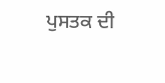ਪੁਸਤਕ ਦੀ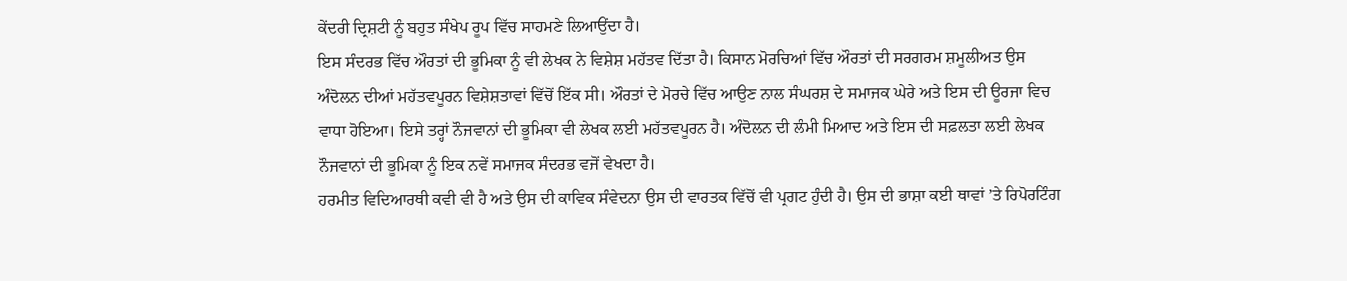ਕੇਂਦਰੀ ਦ੍ਰਿਸ਼ਟੀ ਨੂੰ ਬਹੁਤ ਸੰਖੇਪ ਰੂਪ ਵਿੱਚ ਸਾਹਮਣੇ ਲਿਆਉਂਦਾ ਹੈ।
ਇਸ ਸੰਦਰਭ ਵਿੱਚ ਔਰਤਾਂ ਦੀ ਭੂਮਿਕਾ ਨੂੰ ਵੀ ਲੇਖਕ ਨੇ ਵਿਸ਼ੇਸ਼ ਮਹੱਤਵ ਦਿੱਤਾ ਹੈ। ਕਿਸਾਨ ਮੋਰਚਿਆਂ ਵਿੱਚ ਔਰਤਾਂ ਦੀ ਸਰਗਰਮ ਸ਼ਮੂਲੀਅਤ ਉਸ ਅੰਦੋਲਨ ਦੀਆਂ ਮਹੱਤਵਪੂਰਨ ਵਿਸ਼ੇਸ਼ਤਾਵਾਂ ਵਿੱਚੋਂ ਇੱਕ ਸੀ। ਔਰਤਾਂ ਦੇ ਮੋਰਚੇ ਵਿੱਚ ਆਉਣ ਨਾਲ ਸੰਘਰਸ਼ ਦੇ ਸਮਾਜਕ ਘੇਰੇ ਅਤੇ ਇਸ ਦੀ ਊਰਜਾ ਵਿਚ ਵਾਧਾ ਹੋਇਆ। ਇਸੇ ਤਰ੍ਹਾਂ ਨੌਜਵਾਨਾਂ ਦੀ ਭੂਮਿਕਾ ਵੀ ਲੇਖਕ ਲਈ ਮਹੱਤਵਪੂਰਨ ਹੈ। ਅੰਦੋਲਨ ਦੀ ਲੰਮੀ ਮਿਆਦ ਅਤੇ ਇਸ ਦੀ ਸਫ਼ਲਤਾ ਲਈ ਲੇਖਕ ਨੌਜਵਾਨਾਂ ਦੀ ਭੂਮਿਕਾ ਨੂੰ ਇਕ ਨਵੇਂ ਸਮਾਜਕ ਸੰਦਰਭ ਵਜੋਂ ਵੇਖਦਾ ਹੈ।
ਹਰਮੀਤ ਵਿਦਿਆਰਥੀ ਕਵੀ ਵੀ ਹੈ ਅਤੇ ਉਸ ਦੀ ਕਾਵਿਕ ਸੰਵੇਦਨਾ ਉਸ ਦੀ ਵਾਰਤਕ ਵਿੱਚੋਂ ਵੀ ਪ੍ਰਗਟ ਹੁੰਦੀ ਹੈ। ਉਸ ਦੀ ਭਾਸ਼ਾ ਕਈ ਥਾਵਾਂ ’ਤੇ ਰਿਪੋਰਟਿੰਗ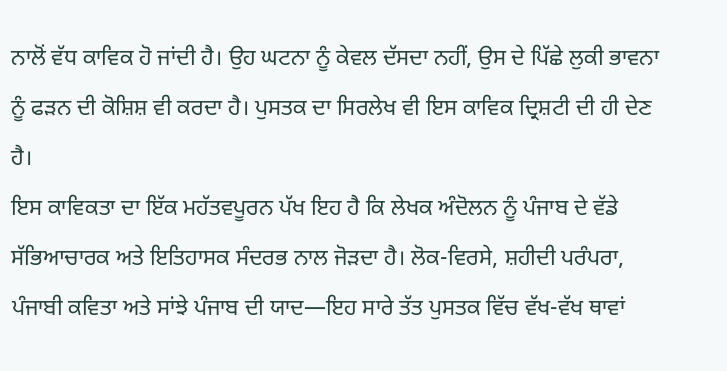ਨਾਲੋਂ ਵੱਧ ਕਾਵਿਕ ਹੋ ਜਾਂਦੀ ਹੈ। ਉਹ ਘਟਨਾ ਨੂੰ ਕੇਵਲ ਦੱਸਦਾ ਨਹੀਂ, ਉਸ ਦੇ ਪਿੱਛੇ ਲੁਕੀ ਭਾਵਨਾ ਨੂੰ ਫੜਨ ਦੀ ਕੋਸ਼ਿਸ਼ ਵੀ ਕਰਦਾ ਹੈ। ਪੁਸਤਕ ਦਾ ਸਿਰਲੇਖ ਵੀ ਇਸ ਕਾਵਿਕ ਦ੍ਰਿਸ਼ਟੀ ਦੀ ਹੀ ਦੇਣ ਹੈ।
ਇਸ ਕਾਵਿਕਤਾ ਦਾ ਇੱਕ ਮਹੱਤਵਪੂਰਨ ਪੱਖ ਇਹ ਹੈ ਕਿ ਲੇਖਕ ਅੰਦੋਲਨ ਨੂੰ ਪੰਜਾਬ ਦੇ ਵੱਡੇ ਸੱਭਿਆਚਾਰਕ ਅਤੇ ਇਤਿਹਾਸਕ ਸੰਦਰਭ ਨਾਲ ਜੋੜਦਾ ਹੈ। ਲੋਕ-ਵਿਰਸੇ, ਸ਼ਹੀਦੀ ਪਰੰਪਰਾ, ਪੰਜਾਬੀ ਕਵਿਤਾ ਅਤੇ ਸਾਂਝੇ ਪੰਜਾਬ ਦੀ ਯਾਦ—ਇਹ ਸਾਰੇ ਤੱਤ ਪੁਸਤਕ ਵਿੱਚ ਵੱਖ-ਵੱਖ ਥਾਵਾਂ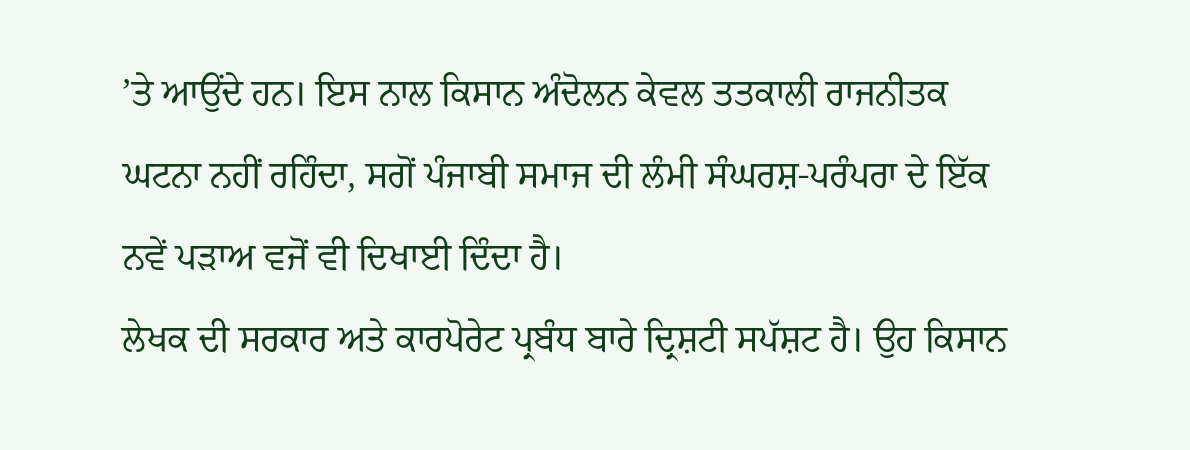’ਤੇ ਆਉਂਦੇ ਹਨ। ਇਸ ਨਾਲ ਕਿਸਾਨ ਅੰਦੋਲਨ ਕੇਵਲ ਤਤਕਾਲੀ ਰਾਜਨੀਤਕ ਘਟਨਾ ਨਹੀਂ ਰਹਿੰਦਾ, ਸਗੋਂ ਪੰਜਾਬੀ ਸਮਾਜ ਦੀ ਲੰਮੀ ਸੰਘਰਸ਼-ਪਰੰਪਰਾ ਦੇ ਇੱਕ ਨਵੇਂ ਪੜਾਅ ਵਜੋਂ ਵੀ ਦਿਖਾਈ ਦਿੰਦਾ ਹੈ।
ਲੇਖਕ ਦੀ ਸਰਕਾਰ ਅਤੇ ਕਾਰਪੋਰੇਟ ਪ੍ਰਬੰਧ ਬਾਰੇ ਦ੍ਰਿਸ਼ਟੀ ਸਪੱਸ਼ਟ ਹੈ। ਉਹ ਕਿਸਾਨ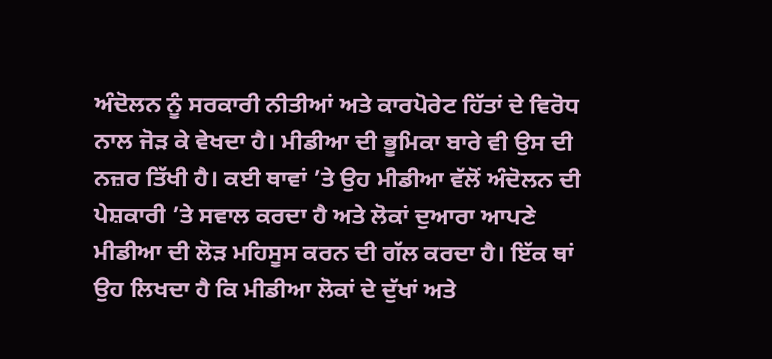ਅੰਦੋਲਨ ਨੂੰ ਸਰਕਾਰੀ ਨੀਤੀਆਂ ਅਤੇ ਕਾਰਪੋਰੇਟ ਹਿੱਤਾਂ ਦੇ ਵਿਰੋਧ ਨਾਲ ਜੋੜ ਕੇ ਵੇਖਦਾ ਹੈ। ਮੀਡੀਆ ਦੀ ਭੂਮਿਕਾ ਬਾਰੇ ਵੀ ਉਸ ਦੀ ਨਜ਼ਰ ਤਿੱਖੀ ਹੈ। ਕਈ ਥਾਵਾਂ ’ਤੇ ਉਹ ਮੀਡੀਆ ਵੱਲੋਂ ਅੰਦੋਲਨ ਦੀ ਪੇਸ਼ਕਾਰੀ ’ਤੇ ਸਵਾਲ ਕਰਦਾ ਹੈ ਅਤੇ ਲੋਕਾਂ ਦੁਆਰਾ ਆਪਣੇ ਮੀਡੀਆ ਦੀ ਲੋੜ ਮਹਿਸੂਸ ਕਰਨ ਦੀ ਗੱਲ ਕਰਦਾ ਹੈ। ਇੱਕ ਥਾਂ ਉਹ ਲਿਖਦਾ ਹੈ ਕਿ ਮੀਡੀਆ ਲੋਕਾਂ ਦੇ ਦੁੱਖਾਂ ਅਤੇ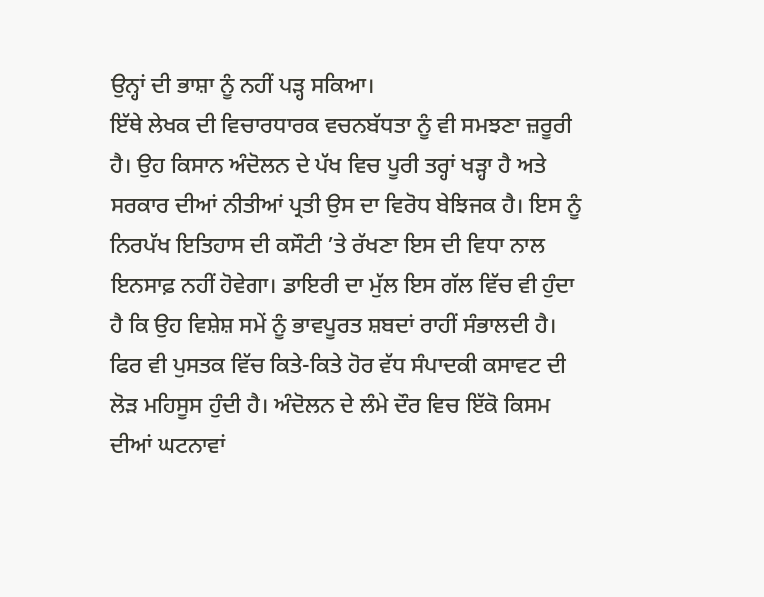ਉਨ੍ਹਾਂ ਦੀ ਭਾਸ਼ਾ ਨੂੰ ਨਹੀਂ ਪੜ੍ਹ ਸਕਿਆ।
ਇੱਥੇ ਲੇਖਕ ਦੀ ਵਿਚਾਰਧਾਰਕ ਵਚਨਬੱਧਤਾ ਨੂੰ ਵੀ ਸਮਝਣਾ ਜ਼ਰੂਰੀ ਹੈ। ਉਹ ਕਿਸਾਨ ਅੰਦੋਲਨ ਦੇ ਪੱਖ ਵਿਚ ਪੂਰੀ ਤਰ੍ਹਾਂ ਖੜ੍ਹਾ ਹੈ ਅਤੇ ਸਰਕਾਰ ਦੀਆਂ ਨੀਤੀਆਂ ਪ੍ਰਤੀ ਉਸ ਦਾ ਵਿਰੋਧ ਬੇਝਿਜਕ ਹੈ। ਇਸ ਨੂੰ ਨਿਰਪੱਖ ਇਤਿਹਾਸ ਦੀ ਕਸੌਟੀ ’ਤੇ ਰੱਖਣਾ ਇਸ ਦੀ ਵਿਧਾ ਨਾਲ ਇਨਸਾਫ਼ ਨਹੀਂ ਹੋਵੇਗਾ। ਡਾਇਰੀ ਦਾ ਮੁੱਲ ਇਸ ਗੱਲ ਵਿੱਚ ਵੀ ਹੁੰਦਾ ਹੈ ਕਿ ਉਹ ਵਿਸ਼ੇਸ਼ ਸਮੇਂ ਨੂੰ ਭਾਵਪੂਰਤ ਸ਼ਬਦਾਂ ਰਾਹੀਂ ਸੰਭਾਲਦੀ ਹੈ।
ਫਿਰ ਵੀ ਪੁਸਤਕ ਵਿੱਚ ਕਿਤੇ-ਕਿਤੇ ਹੋਰ ਵੱਧ ਸੰਪਾਦਕੀ ਕਸਾਵਟ ਦੀ ਲੋੜ ਮਹਿਸੂਸ ਹੁੰਦੀ ਹੈ। ਅੰਦੋਲਨ ਦੇ ਲੰਮੇ ਦੌਰ ਵਿਚ ਇੱਕੋ ਕਿਸਮ ਦੀਆਂ ਘਟਨਾਵਾਂ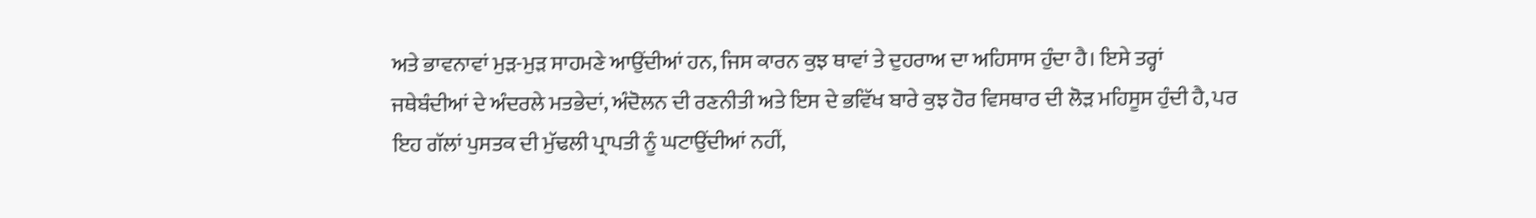ਅਤੇ ਭਾਵਨਾਵਾਂ ਮੁੜ-ਮੁੜ ਸਾਹਮਣੇ ਆਉਂਦੀਆਂ ਹਨ, ਜਿਸ ਕਾਰਨ ਕੁਝ ਥਾਵਾਂ ਤੇ ਦੁਹਰਾਅ ਦਾ ਅਹਿਸਾਸ ਹੁੰਦਾ ਹੈ। ਇਸੇ ਤਰ੍ਹਾਂ ਜਥੇਬੰਦੀਆਂ ਦੇ ਅੰਦਰਲੇ ਮਤਭੇਦਾਂ, ਅੰਦੋਲਨ ਦੀ ਰਣਨੀਤੀ ਅਤੇ ਇਸ ਦੇ ਭਵਿੱਖ ਬਾਰੇ ਕੁਝ ਹੋਰ ਵਿਸਥਾਰ ਦੀ ਲੋੜ ਮਹਿਸੂਸ ਹੁੰਦੀ ਹੈ, ਪਰ ਇਹ ਗੱਲਾਂ ਪੁਸਤਕ ਦੀ ਮੁੱਢਲੀ ਪ੍ਰਾਪਤੀ ਨੂੰ ਘਟਾਉਂਦੀਆਂ ਨਹੀਂ,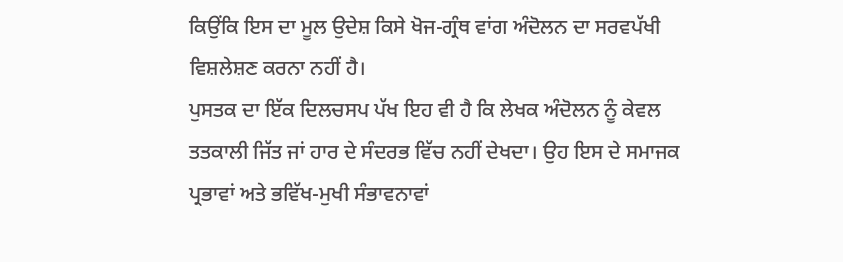ਕਿਉਂਕਿ ਇਸ ਦਾ ਮੂਲ ਉਦੇਸ਼ ਕਿਸੇ ਖੋਜ-ਗ੍ਰੰਥ ਵਾਂਗ ਅੰਦੋਲਨ ਦਾ ਸਰਵਪੱਖੀ ਵਿਸ਼ਲੇਸ਼ਣ ਕਰਨਾ ਨਹੀਂ ਹੈ।
ਪੁਸਤਕ ਦਾ ਇੱਕ ਦਿਲਚਸਪ ਪੱਖ ਇਹ ਵੀ ਹੈ ਕਿ ਲੇਖਕ ਅੰਦੋਲਨ ਨੂੰ ਕੇਵਲ ਤਤਕਾਲੀ ਜਿੱਤ ਜਾਂ ਹਾਰ ਦੇ ਸੰਦਰਭ ਵਿੱਚ ਨਹੀਂ ਦੇਖਦਾ। ਉਹ ਇਸ ਦੇ ਸਮਾਜਕ ਪ੍ਰਭਾਵਾਂ ਅਤੇ ਭਵਿੱਖ-ਮੁਖੀ ਸੰਭਾਵਨਾਵਾਂ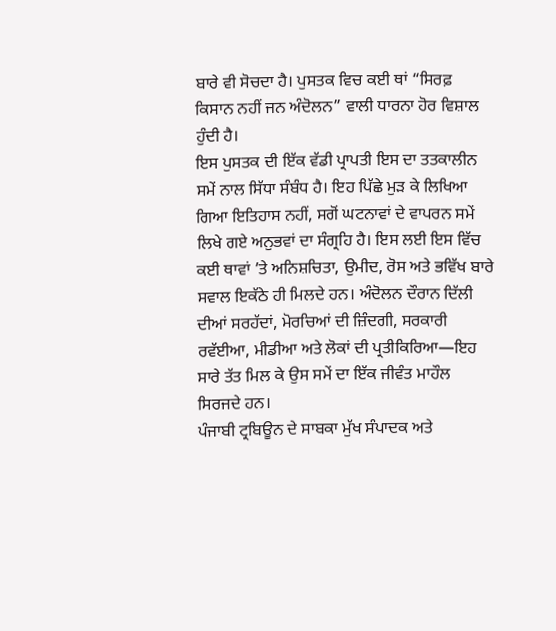ਬਾਰੇ ਵੀ ਸੋਚਦਾ ਹੈ। ਪੁਸਤਕ ਵਿਚ ਕਈ ਥਾਂ “ਸਿਰਫ਼ ਕਿਸਾਨ ਨਹੀਂ ਜਨ ਅੰਦੋਲਨ” ਵਾਲੀ ਧਾਰਨਾ ਹੋਰ ਵਿਸ਼ਾਲ ਹੁੰਦੀ ਹੈ।
ਇਸ ਪੁਸਤਕ ਦੀ ਇੱਕ ਵੱਡੀ ਪ੍ਰਾਪਤੀ ਇਸ ਦਾ ਤਤਕਾਲੀਨ ਸਮੇਂ ਨਾਲ ਸਿੱਧਾ ਸੰਬੰਧ ਹੈ। ਇਹ ਪਿੱਛੇ ਮੁੜ ਕੇ ਲਿਖਿਆ ਗਿਆ ਇਤਿਹਾਸ ਨਹੀਂ, ਸਗੋਂ ਘਟਨਾਵਾਂ ਦੇ ਵਾਪਰਨ ਸਮੇਂ ਲਿਖੇ ਗਏ ਅਨੁਭਵਾਂ ਦਾ ਸੰਗ੍ਰਹਿ ਹੈ। ਇਸ ਲਈ ਇਸ ਵਿੱਚ ਕਈ ਥਾਵਾਂ ’ਤੇ ਅਨਿਸ਼ਚਿਤਾ, ਉਮੀਦ, ਰੋਸ ਅਤੇ ਭਵਿੱਖ ਬਾਰੇ ਸਵਾਲ ਇਕੱਠੇ ਹੀ ਮਿਲਦੇ ਹਨ। ਅੰਦੋਲਨ ਦੌਰਾਨ ਦਿੱਲੀ ਦੀਆਂ ਸਰਹੱਦਾਂ, ਮੋਰਚਿਆਂ ਦੀ ਜ਼ਿੰਦਗੀ, ਸਰਕਾਰੀ ਰਵੱਈਆ, ਮੀਡੀਆ ਅਤੇ ਲੋਕਾਂ ਦੀ ਪ੍ਰਤੀਕਿਰਿਆ—ਇਹ ਸਾਰੇ ਤੱਤ ਮਿਲ ਕੇ ਉਸ ਸਮੇਂ ਦਾ ਇੱਕ ਜੀਵੰਤ ਮਾਹੌਲ ਸਿਰਜਦੇ ਹਨ।
ਪੰਜਾਬੀ ਟ੍ਰਬਿਊਨ ਦੇ ਸਾਬਕਾ ਮੁੱਖ ਸੰਪਾਦਕ ਅਤੇ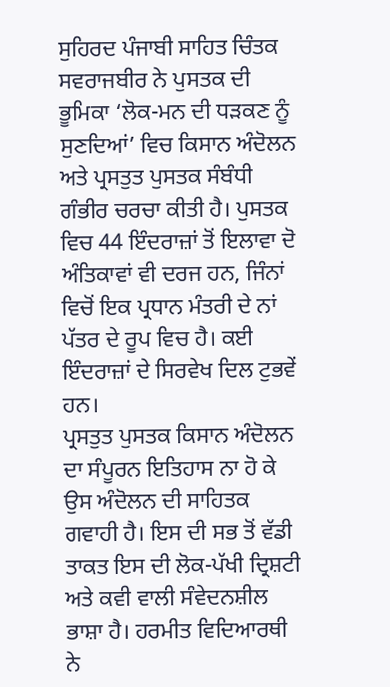ਸੁਹਿਰਦ ਪੰਜਾਬੀ ਸਾਹਿਤ ਚਿੰਤਕ ਸਵਰਾਜਬੀਰ ਨੇ ਪੁਸਤਕ ਦੀ ਭੂਮਿਕਾ ‘ਲੋਕ-ਮਨ ਦੀ ਧੜਕਣ ਨੂੰ ਸੁਣਦਿਆਂ’ ਵਿਚ ਕਿਸਾਨ ਅੰਦੋਲਨ ਅਤੇ ਪ੍ਰਸਤੁਤ ਪੁਸਤਕ ਸੰਬੰਧੀ ਗੰਭੀਰ ਚਰਚਾ ਕੀਤੀ ਹੈ। ਪੁਸਤਕ ਵਿਚ 44 ਇੰਦਰਾਜ਼ਾਂ ਤੋਂ ਇਲਾਵਾ ਦੋ ਅੰਤਿਕਾਵਾਂ ਵੀ ਦਰਜ ਹਨ, ਜਿੰਨਾਂ ਵਿਚੋਂ ਇਕ ਪ੍ਰਧਾਨ ਮੰਤਰੀ ਦੇ ਨਾਂ ਪੱਤਰ ਦੇ ਰੂਪ ਵਿਚ ਹੈ। ਕਈ ਇੰਦਰਾਜ਼ਾਂ ਦੇ ਸਿਰਵੇਖ ਦਿਲ ਟੁਭਵੇਂ ਹਨ।
ਪ੍ਰਸਤੁਤ ਪੁਸਤਕ ਕਿਸਾਨ ਅੰਦੋਲਨ ਦਾ ਸੰਪੂਰਨ ਇਤਿਹਾਸ ਨਾ ਹੋ ਕੇ ਉਸ ਅੰਦੋਲਨ ਦੀ ਸਾਹਿਤਕ ਗਵਾਹੀ ਹੈ। ਇਸ ਦੀ ਸਭ ਤੋਂ ਵੱਡੀ ਤਾਕਤ ਇਸ ਦੀ ਲੋਕ-ਪੱਖੀ ਦ੍ਰਿਸ਼ਟੀ ਅਤੇ ਕਵੀ ਵਾਲੀ ਸੰਵੇਦਨਸ਼ੀਲ ਭਾਸ਼ਾ ਹੈ। ਹਰਮੀਤ ਵਿਦਿਆਰਥੀ ਨੇ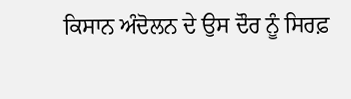ਕਿਸਾਨ ਅੰਦੋਲਨ ਦੇ ਉਸ ਦੌਰ ਨੂੰ ਸਿਰਫ਼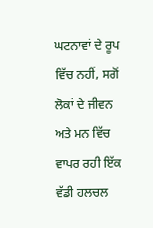ਘਟਨਾਵਾਂ ਦੇ ਰੂਪ ਵਿੱਚ ਨਹੀਂ, ਸਗੋਂ ਲੋਕਾਂ ਦੇ ਜੀਵਨ ਅਤੇ ਮਨ ਵਿੱਚ ਵਾਪਰ ਰਹੀ ਇੱਕ ਵੱਡੀ ਹਲਚਲ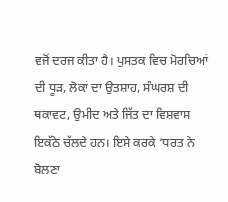ਵਜੋਂ ਦਰਜ ਕੀਤਾ ਹੈ। ਪੁਸਤਕ ਵਿਚ ਮੋਰਚਿਆਂ ਦੀ ਧੂੜ, ਲੋਕਾਂ ਦਾ ਉਤਸ਼ਾਹ, ਸੰਘਰਸ਼ ਦੀ ਥਕਾਵਟ, ਉਮੀਦ ਅਤੇ ਜਿੱਤ ਦਾ ਵਿਸ਼ਵਾਸ ਇਕੱਠੇ ਚੱਲਦੇ ਹਨ। ਇਸੇ ਕਰਕੇ ‘ਧਰਤ ਨੇ ਬੋਲਣਾ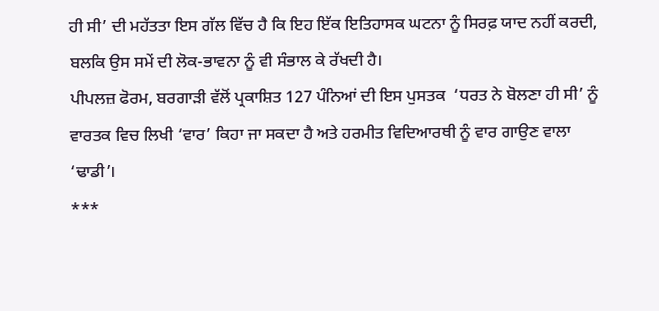ਹੀ ਸੀ’ ਦੀ ਮਹੱਤਤਾ ਇਸ ਗੱਲ ਵਿੱਚ ਹੈ ਕਿ ਇਹ ਇੱਕ ਇਤਿਹਾਸਕ ਘਟਨਾ ਨੂੰ ਸਿਰਫ਼ ਯਾਦ ਨਹੀਂ ਕਰਦੀ, ਬਲਕਿ ਉਸ ਸਮੇਂ ਦੀ ਲੋਕ-ਭਾਵਨਾ ਨੂੰ ਵੀ ਸੰਭਾਲ ਕੇ ਰੱਖਦੀ ਹੈ।
ਪੀਪਲਜ਼ ਫੋਰਮ, ਬਰਗਾੜੀ ਵੱਲੋਂ ਪ੍ਰਕਾਸ਼ਿਤ 127 ਪੰਨਿਆਂ ਦੀ ਇਸ ਪੁਸਤਕ  ‘ਧਰਤ ਨੇ ਬੋਲਣਾ ਹੀ ਸੀ’ ਨੂੰ ਵਾਰਤਕ ਵਿਚ ਲਿਖੀ ‘ਵਾਰ’ ਕਿਹਾ ਜਾ ਸਕਦਾ ਹੈ ਅਤੇ ਹਰਮੀਤ ਵਿਦਿਆਰਥੀ ਨੂੰ ਵਾਰ ਗਾਉਣ ਵਾਲਾ ‘ਢਾਡੀ’।
***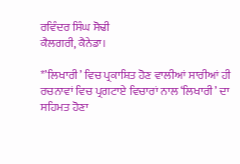ਰਵਿੰਦਰ ਸਿੰਘ ਸੋਢੀ
ਕੈਲਗਰੀ, ਕੈਨੇਡਾ।

*’ਲਿਖਾਰੀ’ ਵਿਚ ਪ੍ਰਕਾਸ਼ਿਤ ਹੋਣ ਵਾਲੀਆਂ ਸਾਰੀਆਂ ਹੀ ਰਚਨਾਵਾਂ ਵਿਚ ਪ੍ਰਗਟਾਏ ਵਿਚਾਰਾਂ ਨਾਲ ‘ਲਿਖਾਰੀ’ ਦਾ ਸਹਿਮਤ ਹੋਣਾ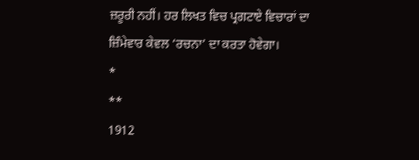ਜ਼ਰੂਰੀ ਨਹੀਂ। ਹਰ ਲਿਖਤ ਵਿਚ ਪ੍ਰਗਟਾਏ ਵਿਚਾਰਾਂ ਦਾ ਜ਼ਿੰਮੇਵਾਰ ਕੇਵਲ ‘ਰਚਨਾ’ ਦਾ ਕਰਤਾ ਹੋਵੇਗਾ।
*
**
1912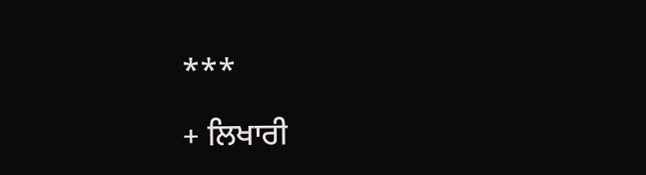***

+ ਲਿਖਾਰੀ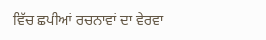ਵਿੱਚ ਛਪੀਆਂ ਰਚਨਾਵਾਂ ਦਾ ਵੇਰਵਾ